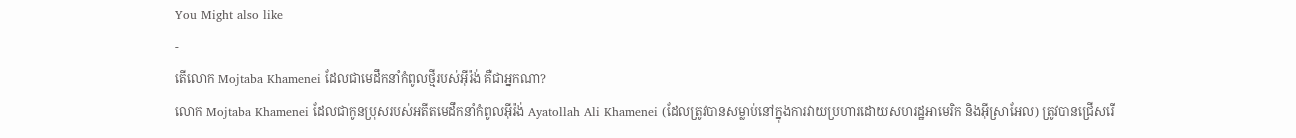You Might also like
-
តើលោក Mojtaba Khamenei ដែលជាមេដឹកនាំកំពូលថ្មីរបស់អ៊ីរ៉ង់ គឺជាអ្នកណា?
លោក Mojtaba Khamenei ដែលជាកូនប្រុសរបស់អតីតមេដឹកនាំកំពូលអ៊ីរ៉ង់ Ayatollah Ali Khamenei (ដែលត្រូវបានសម្លាប់នៅក្នុងការវាយប្រហារដោយសហរដ្ឋអាមេរិក និងអ៊ីស្រាអែល) ត្រូវបានជ្រើសរើ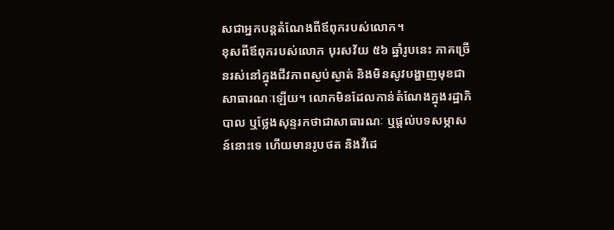សជាអ្នកបន្តតំណែងពីឪពុករបស់លោក។
ខុសពីឪពុករបស់លោក បុរសវ័យ ៥៦ ឆ្នាំរូបនេះ ភាគច្រើនរស់នៅក្នុងជីវភាពស្ងប់ស្ងាត់ និងមិនសូវបង្ហាញមុខជាសាធារណៈឡើយ។ លោកមិនដែលកាន់តំណែងក្នុងរដ្ឋាភិបាល ឬថ្លែងសុន្ទរកថាជាសាធារណៈ ឬផ្តល់បទសម្ភាសន៍នោះទេ ហើយមានរូបថត និងវីដេ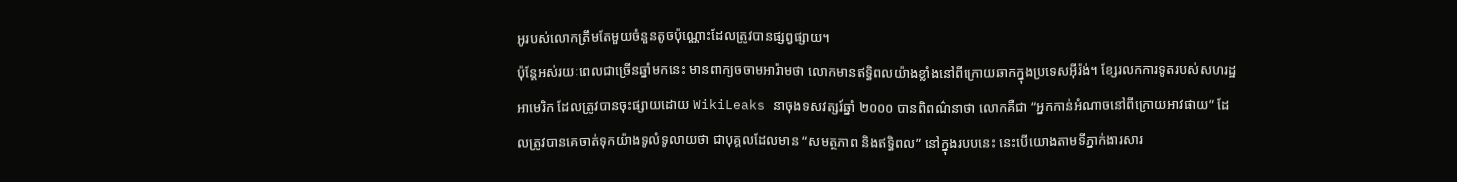អូរបស់លោកត្រឹមតែមួយចំនួនតូចប៉ុណ្ណោះដែលត្រូវបានផ្សព្វផ្សាយ។
ប៉ុន្តែអស់រយៈពេលជាច្រើនឆ្នាំមកនេះ មានពាក្យចចាមអារ៉ាមថា លោកមានឥទ្ធិពលយ៉ាងខ្លាំងនៅពីក្រោយឆាកក្នុងប្រទេសអ៊ីរ៉ង់។ ខ្សែរលកការទូតរបស់សហរដ្ឋអាមេរិក ដែលត្រូវបានចុះផ្សាយដោយ WikiLeaks នាចុងទសវត្សរ៍ឆ្នាំ ២០០០ បានពិពណ៌នាថា លោកគឺជា “អ្នកកាន់អំណាចនៅពីក្រោយអាវផាយ” ដែលត្រូវបានគេចាត់ទុកយ៉ាងទូលំទូលាយថា ជាបុគ្គលដែលមាន “សមត្ថភាព និងឥទ្ធិពល” នៅក្នុងរបបនេះ នេះបើយោងតាមទីភ្នាក់ងារសារ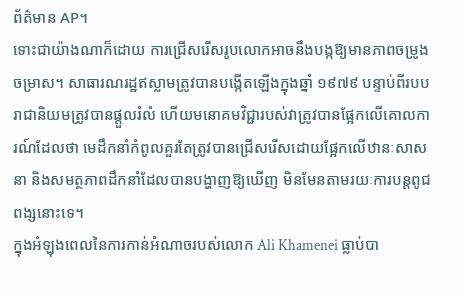ព័ត៌មាន AP។
ទោះជាយ៉ាងណាក៏ដោយ ការជ្រើសរើសរូបលោកអាចនឹងបង្កឱ្យមានភាពចម្រូងចម្រាស។ សាធារណរដ្ឋឥស្លាមត្រូវបានបង្កើតឡើងក្នុងឆ្នាំ ១៩៧៩ បន្ទាប់ពីរបបរាជានិយមត្រូវបានផ្តួលរំលំ ហើយមនោគមវិជ្ជារបស់វាត្រូវបានផ្អែកលើគោលការណ៍ដែលថា មេដឹកនាំកំពូលគួរតែត្រូវបានជ្រើសរើសដោយផ្អែកលើឋានៈសាសនា និងសមត្ថភាពដឹកនាំដែលបានបង្ហាញឱ្យឃើញ មិនមែនតាមរយៈការបន្តពូជពង្សនោះទេ។
ក្នុងអំឡុងពេលនៃការកាន់អំណាចរបស់លោក Ali Khamenei ធ្លាប់បា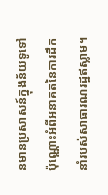នមានប្រសាសន៍ក្នុងន័យទូទៅប៉ុណ្ណោះអំពីអនាគតនៃការដឹកនាំរបស់សាធារណរដ្ឋឥស្លាម។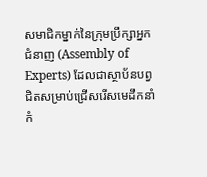សមាជិកម្នាក់នៃក្រុមប្រឹក្សាអ្នកជំនាញ (Assembly of Experts) ដែលជាស្ថាប័នបព្វជិតសម្រាប់ជ្រើសរើសមេដឹកនាំកំ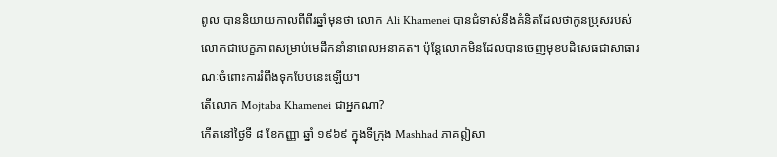ពូល បាននិយាយកាលពីពីរឆ្នាំមុនថា លោក Ali Khamenei បានជំទាស់នឹងគំនិតដែលថាកូនប្រុសរបស់លោកជាបេក្ខភាពសម្រាប់មេដឹកនាំនាពេលអនាគត។ ប៉ុន្តែលោកមិនដែលបានចេញមុខបដិសេធជាសាធារណៈចំពោះការរំពឹងទុកបែបនេះឡើយ។
តើលោក Mojtaba Khamenei ជាអ្នកណា?
កើតនៅថ្ងៃទី ៨ ខែកញ្ញា ឆ្នាំ ១៩៦៩ ក្នុងទីក្រុង Mashhad ភាគឦសា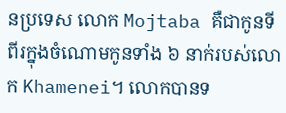នប្រទេស លោក Mojtaba គឺជាកូនទីពីរក្នុងចំណោមកូនទាំង ៦ នាក់របស់លោក Khamenei។ លោកបានទ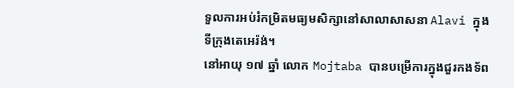ទួលការអប់រំកម្រិតមធ្យមសិក្សានៅសាលាសាសនា Alavi ក្នុងទីក្រុងតេអេរ៉ង់។
នៅអាយុ ១៧ ឆ្នាំ លោក Mojtaba បានបម្រើការក្នុងជួរកងទ័ព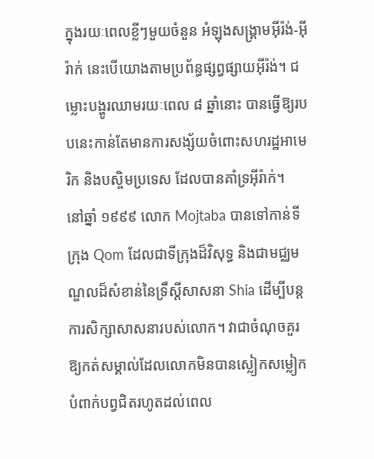ក្នុងរយៈពេលខ្លីៗមួយចំនួន អំឡុងសង្គ្រាមអ៊ីរ៉ង់-អ៊ីរ៉ាក់ នេះបើយោងតាមប្រព័ន្ធផ្សព្វផ្សាយអ៊ីរ៉ង់។ ជម្លោះបង្ហូរឈាមរយៈពេល ៨ ឆ្នាំនោះ បានធ្វើឱ្យរបបនេះកាន់តែមានការសង្ស័យចំពោះសហរដ្ឋអាមេរិក និងបស្ចិមប្រទេស ដែលបានគាំទ្រអ៊ីរ៉ាក់។
នៅឆ្នាំ ១៩៩៩ លោក Mojtaba បានទៅកាន់ទីក្រុង Qom ដែលជាទីក្រុងដ៏វិសុទ្ធ និងជាមជ្ឈមណ្ឌលដ៏សំខាន់នៃទ្រឹស្ដីសាសនា Shia ដើម្បីបន្តការសិក្សាសាសនារបស់លោក។ វាជាចំណុចគួរឱ្យកត់សម្គាល់ដែលលោកមិនបានស្លៀកសម្លៀកបំពាក់បព្វជិតរហូតដល់ពេល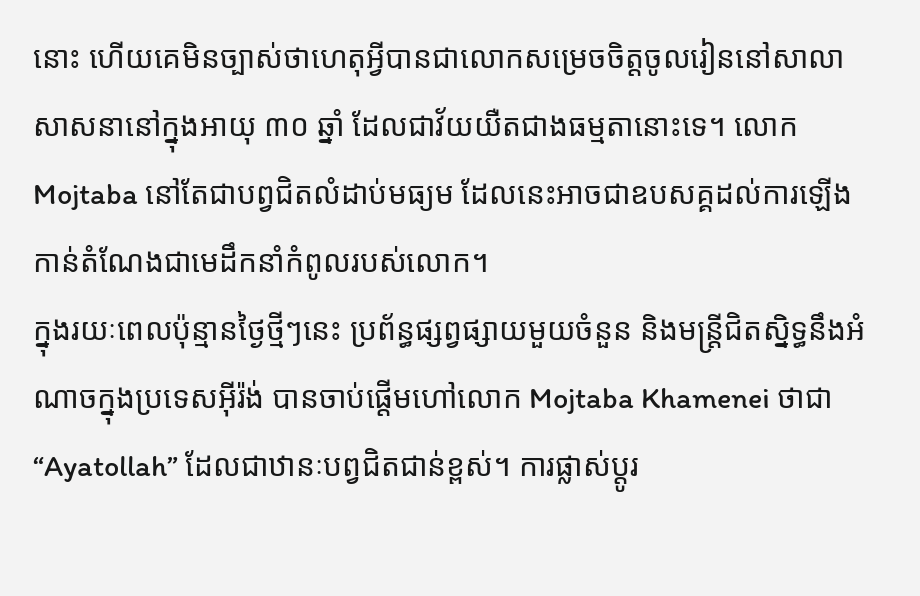នោះ ហើយគេមិនច្បាស់ថាហេតុអ្វីបានជាលោកសម្រេចចិត្តចូលរៀននៅសាលាសាសនានៅក្នុងអាយុ ៣០ ឆ្នាំ ដែលជាវ័យយឺតជាងធម្មតានោះទេ។ លោក Mojtaba នៅតែជាបព្វជិតលំដាប់មធ្យម ដែលនេះអាចជាឧបសគ្គដល់ការឡើងកាន់តំណែងជាមេដឹកនាំកំពូលរបស់លោក។
ក្នុងរយៈពេលប៉ុន្មានថ្ងៃថ្មីៗនេះ ប្រព័ន្ធផ្សព្វផ្សាយមួយចំនួន និងមន្ត្រីជិតស្និទ្ធនឹងអំណាចក្នុងប្រទេសអ៊ីរ៉ង់ បានចាប់ផ្តើមហៅលោក Mojtaba Khamenei ថាជា “Ayatollah” ដែលជាឋានៈបព្វជិតជាន់ខ្ពស់។ ការផ្លាស់ប្តូរ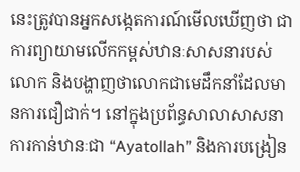នេះត្រូវបានអ្នកសង្កេតការណ៍មើលឃើញថា ជាការព្យាយាមលើកកម្ពស់ឋានៈសាសនារបស់លោក និងបង្ហាញថាលោកជាមេដឹកនាំដែលមានការជឿជាក់។ នៅក្នុងប្រព័ន្ធសាលាសាសនា ការកាន់ឋានៈជា “Ayatollah” និងការបង្រៀន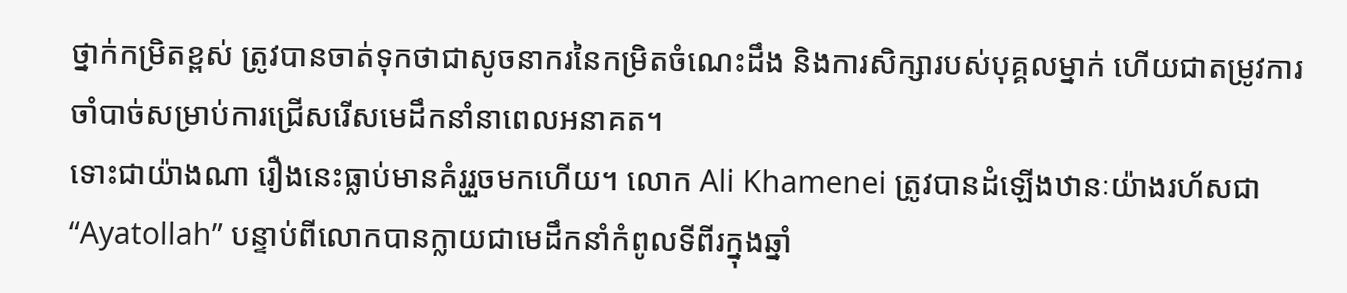ថ្នាក់កម្រិតខ្ពស់ ត្រូវបានចាត់ទុកថាជាសូចនាករនៃកម្រិតចំណេះដឹង និងការសិក្សារបស់បុគ្គលម្នាក់ ហើយជាតម្រូវការចាំបាច់សម្រាប់ការជ្រើសរើសមេដឹកនាំនាពេលអនាគត។
ទោះជាយ៉ាងណា រឿងនេះធ្លាប់មានគំរូរួចមកហើយ។ លោក Ali Khamenei ត្រូវបានដំឡើងឋានៈយ៉ាងរហ័សជា “Ayatollah” បន្ទាប់ពីលោកបានក្លាយជាមេដឹកនាំកំពូលទីពីរក្នុងឆ្នាំ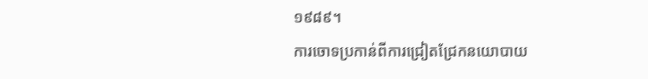១៩៨៩។
ការចោទប្រកាន់ពីការជ្រៀតជ្រែកនយោបាយ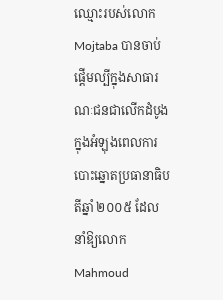ឈ្មោះរបស់លោក Mojtaba បានចាប់ផ្តើមល្បីក្នុងសាធារណៈជនជាលើកដំបូងក្នុងអំឡុងពេលការបោះឆ្នោតប្រធានាធិបតីឆ្នាំ ២០០៥ ដែលនាំឱ្យលោក Mahmoud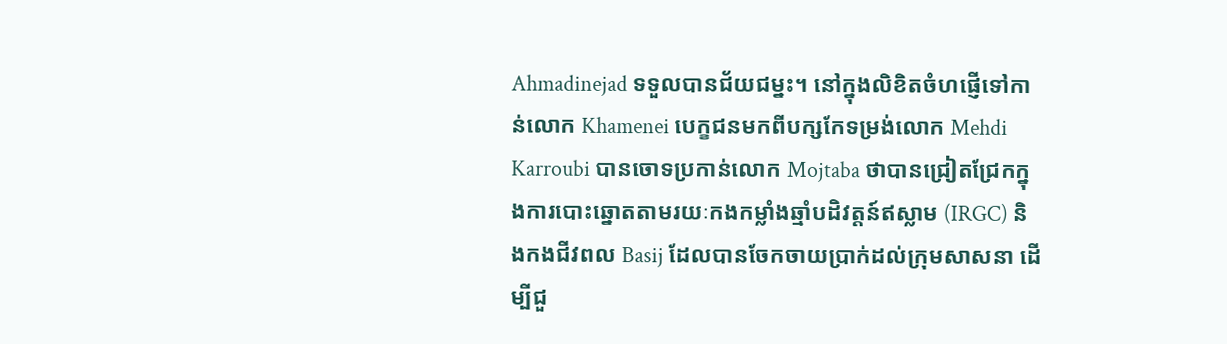Ahmadinejad ទទួលបានជ័យជម្នះ។ នៅក្នុងលិខិតចំហផ្ញើទៅកាន់លោក Khamenei បេក្ខជនមកពីបក្សកែទម្រង់លោក Mehdi Karroubi បានចោទប្រកាន់លោក Mojtaba ថាបានជ្រៀតជ្រែកក្នុងការបោះឆ្នោតតាមរយៈកងកម្លាំងឆ្មាំបដិវត្តន៍ឥស្លាម (IRGC) និងកងជីវពល Basij ដែលបានចែកចាយប្រាក់ដល់ក្រុមសាសនា ដើម្បីជួ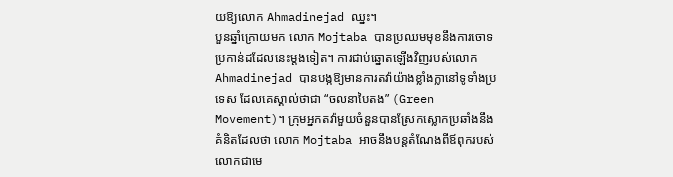យឱ្យលោក Ahmadinejad ឈ្នះ។
បួនឆ្នាំក្រោយមក លោក Mojtaba បានប្រឈមមុខនឹងការចោទប្រកាន់ដដែលនេះម្តងទៀត។ ការជាប់ឆ្នោតឡើងវិញរបស់លោក Ahmadinejad បានបង្កឱ្យមានការតវ៉ាយ៉ាងខ្លាំងក្លានៅទូទាំងប្រទេស ដែលគេស្គាល់ថាជា “ចលនាបៃតង” (Green Movement)។ ក្រុមអ្នកតវ៉ាមួយចំនួនបានស្រែកស្លោកប្រឆាំងនឹងគំនិតដែលថា លោក Mojtaba អាចនឹងបន្តតំណែងពីឪពុករបស់លោកជាមេ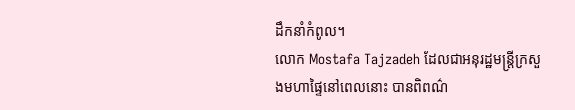ដឹកនាំកំពូល។
លោក Mostafa Tajzadeh ដែលជាអនុរដ្ឋមន្ត្រីក្រសួងមហាផ្ទៃនៅពេលនោះ បានពិពណ៌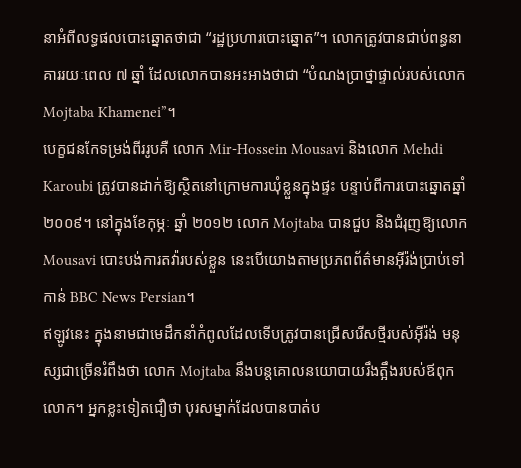នាអំពីលទ្ធផលបោះឆ្នោតថាជា “រដ្ឋប្រហារបោះឆ្នោត”។ លោកត្រូវបានជាប់ពន្ធនាគាររយៈពេល ៧ ឆ្នាំ ដែលលោកបានអះអាងថាជា “បំណងប្រាថ្នាផ្ទាល់របស់លោក Mojtaba Khamenei”។
បេក្ខជនកែទម្រង់ពីររូបគឺ លោក Mir-Hossein Mousavi និងលោក Mehdi Karoubi ត្រូវបានដាក់ឱ្យស្ថិតនៅក្រោមការឃុំខ្លួនក្នុងផ្ទះ បន្ទាប់ពីការបោះឆ្នោតឆ្នាំ ២០០៩។ នៅក្នុងខែកុម្ភៈ ឆ្នាំ ២០១២ លោក Mojtaba បានជួប និងជំរុញឱ្យលោក Mousavi បោះបង់ការតវ៉ារបស់ខ្លួន នេះបើយោងតាមប្រភពព័ត៌មានអ៊ីរ៉ង់ប្រាប់ទៅកាន់ BBC News Persian។
ឥឡូវនេះ ក្នុងនាមជាមេដឹកនាំកំពូលដែលទើបត្រូវបានជ្រើសរើសថ្មីរបស់អ៊ីរ៉ង់ មនុស្សជាច្រើនរំពឹងថា លោក Mojtaba នឹងបន្តគោលនយោបាយរឹងត្អឹងរបស់ឪពុកលោក។ អ្នកខ្លះទៀតជឿថា បុរសម្នាក់ដែលបានបាត់ប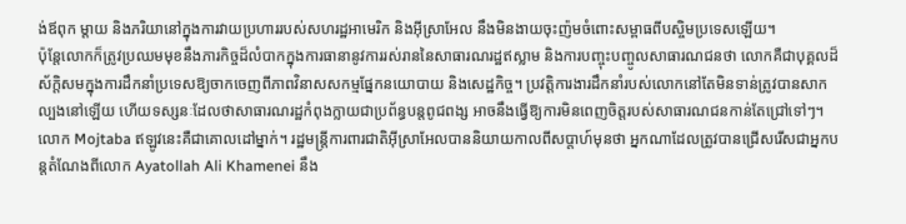ង់ឪពុក ម្តាយ និងភរិយានៅក្នុងការវាយប្រហាររបស់សហរដ្ឋអាមេរិក និងអ៊ីស្រាអែល នឹងមិនងាយចុះញ៉មចំពោះសម្ពាធពីបស្ចិមប្រទេសឡើយ។
ប៉ុន្តែលោកក៏ត្រូវប្រឈមមុខនឹងភារកិច្ចដ៏លំបាកក្នុងការធានានូវការរស់រាននៃសាធារណរដ្ឋឥស្លាម និងការបញ្ចុះបញ្ចូលសាធារណជនថា លោកគឺជាបុគ្គលដ៏ស័ក្តិសមក្នុងការដឹកនាំប្រទេសឱ្យចាកចេញពីភាពវិនាសសកម្មផ្នែកនយោបាយ និងសេដ្ឋកិច្ច។ ប្រវត្តិការងារដឹកនាំរបស់លោកនៅតែមិនទាន់ត្រូវបានសាកល្បងនៅឡើយ ហើយទស្សនៈដែលថាសាធារណរដ្ឋកំពុងក្លាយជាប្រព័ន្ធបន្តពូជពង្ស អាចនឹងធ្វើឱ្យការមិនពេញចិត្តរបស់សាធារណជនកាន់តែជ្រៅទៅៗ។
លោក Mojtaba ឥឡូវនេះគឺជាគោលដៅម្នាក់។ រដ្ឋមន្ត្រីការពារជាតិអ៊ីស្រាអែលបាននិយាយកាលពីសប្តាហ៍មុនថា អ្នកណាដែលត្រូវបានជ្រើសរើសជាអ្នកបន្តតំណែងពីលោក Ayatollah Ali Khamenei នឹង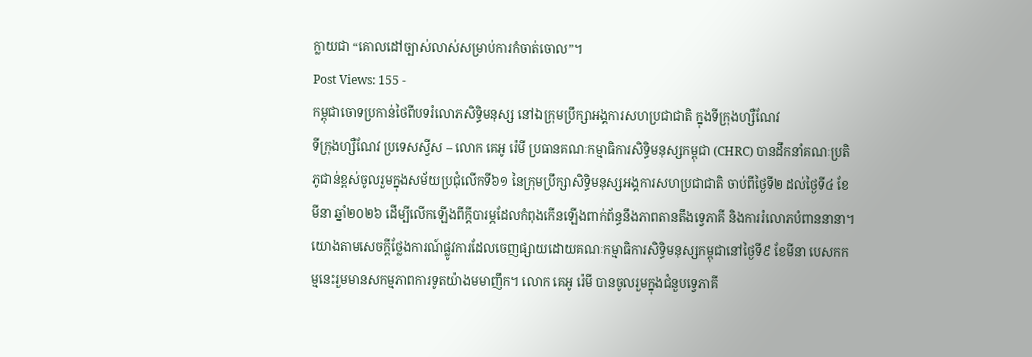ក្លាយជា “គោលដៅច្បាស់លាស់សម្រាប់ការកំចាត់ចោល”។
Post Views: 155 -
កម្ពុជាចោទប្រកាន់ថៃពីបទរំលោភសិទ្ធិមនុស្ស នៅឯក្រុមប្រឹក្សាអង្គការសហប្រជាជាតិ ក្នុងទីក្រុងហ្សឺណែវ
ទីក្រុងហ្សឺណែវ ប្រទេសស្វីស – លោក គេអូ រ៉េមី ប្រធានគណៈកម្មាធិការសិទ្ធិមនុស្សកម្ពុជា (CHRC) បានដឹកនាំគណៈប្រតិភូជាន់ខ្ពស់ចូលរួមក្នុងសម័យប្រជុំលើកទី៦១ នៃក្រុមប្រឹក្សាសិទ្ធិមនុស្សអង្គការសហប្រជាជាតិ ចាប់ពីថ្ងៃទី២ ដល់ថ្ងៃទី៤ ខែមីនា ឆ្នាំ២០២៦ ដើម្បីលើកឡើងពីក្តីបារម្ភដែលកំពុងកើនឡើងពាក់ព័ន្ធនឹងភាពតានតឹងទ្វេភាគី និងការរំលោភបំពាននានា។
យោងតាមសេចក្តីថ្លែងការណ៍ផ្លូវការដែលចេញផ្សាយដោយគណៈកម្មាធិការសិទ្ធិមនុស្សកម្ពុជានៅថ្ងៃទី៩ ខែមីនា បេសកកម្មនេះរួមមានសកម្មភាពការទូតយ៉ាងមមាញឹក។ លោក គេអូ រ៉េមី បានចូលរួមក្នុងជំនួបទ្វេភាគី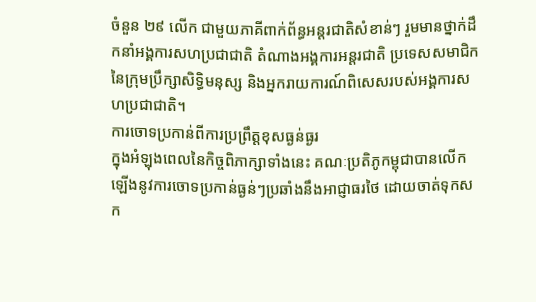ចំនួន ២៩ លើក ជាមួយភាគីពាក់ព័ន្ធអន្តរជាតិសំខាន់ៗ រួមមានថ្នាក់ដឹកនាំអង្គការសហប្រជាជាតិ តំណាងអង្គការអន្តរជាតិ ប្រទេសសមាជិកនៃក្រុមប្រឹក្សាសិទ្ធិមនុស្ស និងអ្នករាយការណ៍ពិសេសរបស់អង្គការសហប្រជាជាតិ។
ការចោទប្រកាន់ពីការប្រព្រឹត្តខុសធ្ងន់ធ្ងរ
ក្នុងអំឡុងពេលនៃកិច្ចពិភាក្សាទាំងនេះ គណៈប្រតិភូកម្ពុជាបានលើកឡើងនូវការចោទប្រកាន់ធ្ងន់ៗប្រឆាំងនឹងអាជ្ញាធរថៃ ដោយចាត់ទុកសក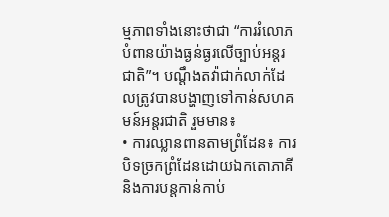ម្មភាពទាំងនោះថាជា “ការរំលោភបំពានយ៉ាងធ្ងន់ធ្ងរលើច្បាប់អន្តរជាតិ”។ បណ្តឹងតវ៉ាជាក់លាក់ដែលត្រូវបានបង្ហាញទៅកាន់សហគមន៍អន្តរជាតិ រួមមាន៖
• ការឈ្លានពានតាមព្រំដែន៖ ការបិទច្រកព្រំដែនដោយឯកតោភាគី និងការបន្តកាន់កាប់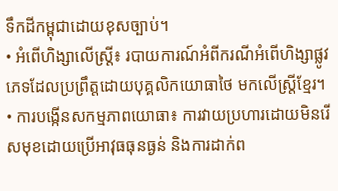ទឹកដីកម្ពុជាដោយខុសច្បាប់។
• អំពើហិង្សាលើស្ត្រី៖ របាយការណ៍អំពីករណីអំពើហិង្សាផ្លូវភេទដែលប្រព្រឹត្តដោយបុគ្គលិកយោធាថៃ មកលើស្ត្រីខ្មែរ។
• ការបង្កើនសកម្មភាពយោធា៖ ការវាយប្រហារដោយមិនរើសមុខដោយប្រើអាវុធធុនធ្ងន់ និងការដាក់ព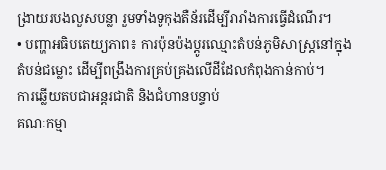ង្រាយរបងលួសបន្លា រួមទាំងទូកុងតឺន័រដើម្បីរារាំងការធ្វើដំណើរ។
• បញ្ហាអធិបតេយ្យភាព៖ ការប៉ុនប៉ងប្តូរឈ្មោះតំបន់ភូមិសាស្ត្រនៅក្នុងតំបន់ជម្លោះ ដើម្បីពង្រឹងការគ្រប់គ្រងលើដីដែលកំពុងកាន់កាប់។
ការឆ្លើយតបជាអន្តរជាតិ និងជំហានបន្ទាប់
គណៈកម្មា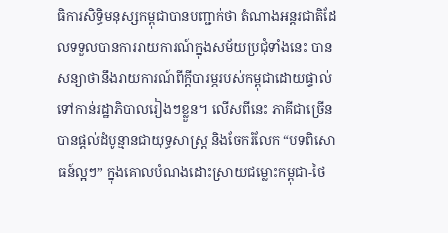ធិការសិទ្ធិមនុស្សកម្ពុជាបានបញ្ជាក់ថា តំណាងអន្តរជាតិដែលទទួលបានការរាយការណ៍ក្នុងសម័យប្រជុំទាំងនេះ បានសន្យាថានឹងរាយការណ៍ពីក្តីបារម្ភរបស់កម្ពុជាដោយផ្ទាល់ទៅកាន់រដ្ឋាភិបាលរៀងៗខ្លួន។ លើសពីនេះ ភាគីជាច្រើនបានផ្តល់ដំបូន្មានជាយុទ្ធសាស្ត្រ និងចែករំលែក “បទពិសោធន៍ល្អៗ” ក្នុងគោលបំណងដោះស្រាយជម្លោះកម្ពុជា-ថៃ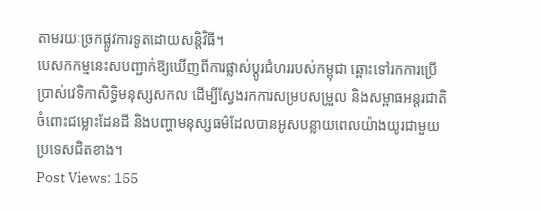តាមរយៈច្រកផ្លូវការទូតដោយសន្តិវិធី។
បេសកកម្មនេះសបញ្ជាក់ឱ្យឃើញពីការផ្លាស់ប្តូរជំហររបស់កម្ពុជា ឆ្ពោះទៅរកការប្រើប្រាស់វេទិកាសិទ្ធិមនុស្សសកល ដើម្បីស្វែងរកការសម្របសម្រួល និងសម្ពាធអន្តរជាតិ ចំពោះជម្លោះដែនដី និងបញ្ហាមនុស្សធម៌ដែលបានអូសបន្លាយពេលយ៉ាងយូរជាមួយប្រទេសជិតខាង។
Post Views: 155